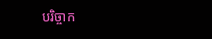បរិច្ចាក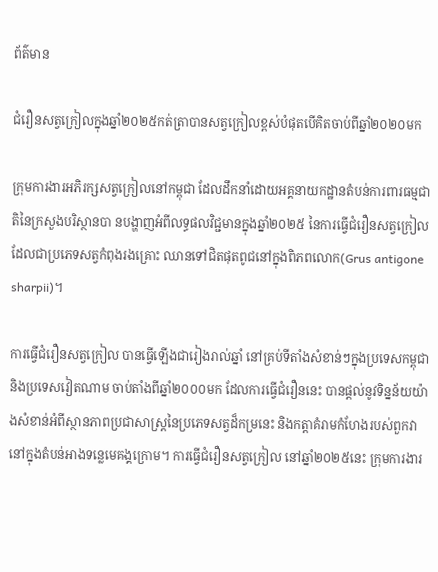ព័ត៌មាន

ជំរឿនសត្វក្រៀលក្នុងឆ្នាំ២០២៥កត់ត្រាបានសត្វក្រៀលខ្ពស់បំផុតបើគិតចាប់ពីឆ្នាំ២០២០មក

ក្រុមការងារអភិរក្សសត្វក្រៀលនៅកម្ពុជា ដែលដឹកនាំដោយអគ្គនាយកដ្ឋានតំបន់ការពារធម្មជាតិនៃក្រសួងបរិស្ថានបា នបង្ហាញអំពីលទ្ធផលវិជ្ជមានក្នុងឆ្នាំ២០២៥ នៃការធ្វើជំរឿនសត្វក្រៀល ដែលជាប្រភេទសត្វកំពុងរងគ្រោះ ឈានទៅជិតផុតពូជនៅក្នុងពិភពលោក(Grus antigone sharpii)។

ការធ្វើជំរឿនសត្វក្រៀល បានធ្វើឡើងជារៀងរាល់ឆ្នាំ នៅគ្រប់ទីតាំងសំខាន់ៗក្នុងប្រទេសកម្ពុជា និងប្រទេសវៀតណាម ចាប់តាំងពីឆ្នាំ២០០០មក ដែលការធ្វើជំរឿននេះ បានផ្តល់នូវទិន្នន័យយ៉ាងសំខាន់អំពីស្ថានភាពប្រជាសាស្ត្រនៃប្រភេទសត្វដ៏កម្រនេះ និងកត្តាគំរាមកំហែងរបស់ពួកវានៅក្នុងតំបន់អាងទន្លេមេគង្គក្រោម។ ការធ្វើជំរឿនសត្វក្រៀល នៅឆ្នាំ២០២៥នេះ ក្រុមការងារ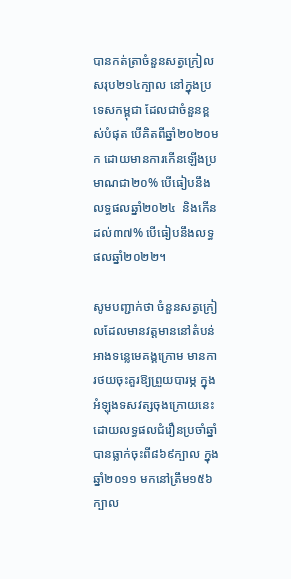បានកត់ត្រាចំនួនសត្វក្រៀលសរុប២១៤ក្បាល នៅក្នុងប្រទេសកម្ពុជា ដែលជាចំនួនខ្ពស់បំផុត បើគិតពីឆ្នាំ២០២០មក ដោយមានការកើនឡើងប្រមាណជា២០% បើធៀបនឹងលទ្ធផលឆ្នាំ២០២៤  និងកើនដល់៣៧% បើធៀបនឹងលទ្ធផលឆ្នាំ២០២២។

សូមបញ្ជាក់ថា ចំនួនសត្វក្រៀលដែលមានវត្តមាននៅតំបន់អាងទន្លេមេគង្គក្រោម មានការថយចុះគួរឱ្យព្រួយបារម្ភ ក្នុងអំឡុងទសវត្សចុងក្រោយនេះ ដោយលទ្ធផលជំរឿនប្រចាំឆ្នាំបានធ្លាក់ចុះពី៨៦៩ក្បាល ក្នុងឆ្នាំ២០១១ មកនៅត្រឹម១៥៦ក្បាល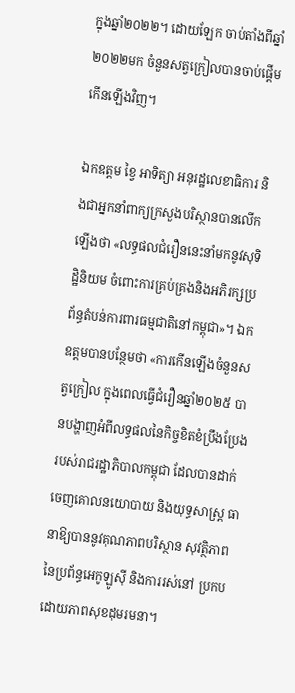ក្នុងឆ្នាំ២០២២។ ដោយឡែក ចាប់តាំងពីឆ្នាំ២០២២មក ចំនួនសត្វក្រៀលបានចាប់ផ្តើមកើនឡើងវិញ។

ឯកឧត្តម ខ្វៃ អាទិត្យា អនុរដ្ឋលេខាធិការ និងជាអ្នកនាំពាក្យក្រសួងបរិស្ថានបានលើកឡើងថា «លទ្ធផលជំរឿននេះនាំមកនូវសុទិដ្ឋិនិយម ចំពោះការគ្រប់គ្រងនិងអភិរក្សប្រព័ន្ធតំបន់ការពារធម្មជាតិនៅកម្ពុជា»។ ឯកឧត្តមបានបន្ថែមថា «ការកើនឡើងចំនួនសត្វក្រៀល ក្នុងពេលធ្វើជំរឿនឆ្នាំ២០២៥ បានបង្ហាញអំពីលទ្ធផលនៃកិច្ចខិតខំប្រឹងប្រែង របស់រាជរដ្ឋាភិបាលកម្ពុជា ដែលបានដាក់ចេញគោលនយោបាយ និងយុទ្ធសាស្រ្ត ធានាឱ្យបាននូវគុណភាពបរិស្ថាន សុវត្ថិភាពនៃប្រព័ន្ធអេកូឡូស៊ី និងការរស់នៅ ប្រកបដោយភាពសុខដុមរមនា។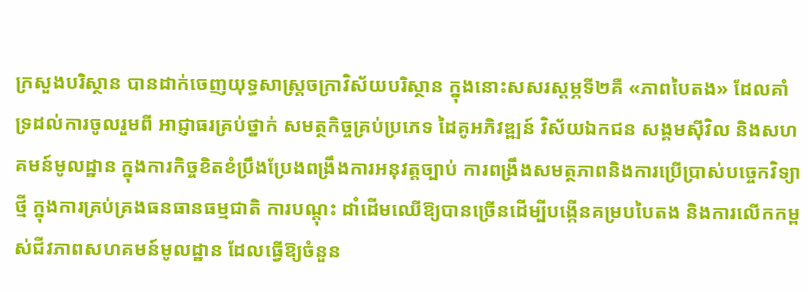ក្រសួងបរិស្ថាន បានដាក់ចេញយុទ្ធសាស្រ្តចក្រាវិស័យបរិស្ថាន ក្នុងនោះសសរស្តម្ភទី២គឺ «ភាពបៃតង» ដែលគាំទ្រដល់ការចូលរួមពី អាជ្ញាធរគ្រប់ថ្នាក់ សមត្ថកិច្ចគ្រប់ប្រភេទ ដៃគូអភិវឌ្ឍន៍ វិស័យឯកជន សង្គមស៊ីវិល និងសហគមន៍មូលដ្ឋាន ក្នុងការកិច្ចខិតខំប្រឹងប្រែងពង្រឹងការអនុវត្តច្បាប់ ការពង្រឹងសមត្ថភាពនិងការប្រើប្រាស់បច្ចេកវិទ្យាថ្មី ក្នុងការគ្រប់គ្រងធនធានធម្មជាតិ ការបណ្តុះ ដាំដើមឈើឱ្យបានច្រើនដើម្បីបង្កើនគម្របបៃតង និងការលើកកម្ពស់ជីវភាពសហគមន៍មូលដ្ឋាន ដែលធ្វើឱ្យចំនួន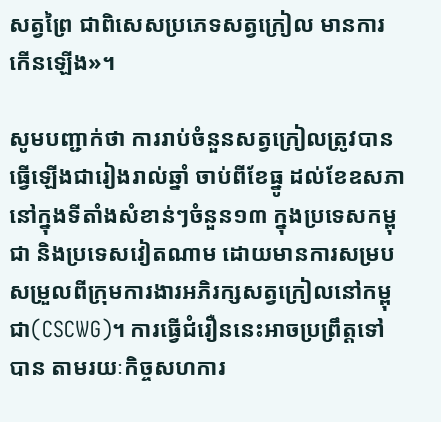សត្វព្រៃ ជាពិសេសប្រភេទសត្វក្រៀល មានការកើនឡើង»។

សូមបញ្ជាក់ថា ការរាប់ចំនួនសត្វក្រៀលត្រូវបានធ្វើឡើងជារៀងរាល់ឆ្នាំ ចាប់ពីខែធ្នូ ដល់ខែឧសភា នៅក្នុងទីតាំងសំខាន់ៗចំនួន១៣ ក្នុងប្រទេសកម្ពុជា និងប្រទេសវៀតណាម ដោយមានការសម្របសម្រួលពីក្រុមការងារអភិរក្សសត្វក្រៀលនៅកម្ពុជា(CSCWG)។ ការធ្វើជំរឿននេះអាចប្រព្រឹត្តទៅបាន តាមរយៈកិច្ចសហការ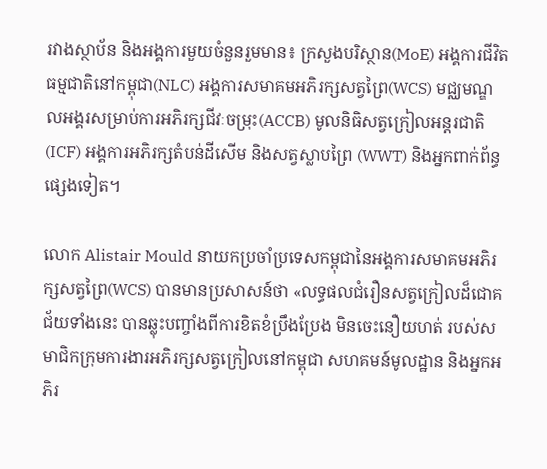រវាងស្ថាប័ន និងអង្គការមួយចំនួនរួមមាន៖ ក្រសួងបរិស្ថាន(MoE) អង្គការជីវិតធម្មជាតិនៅកម្ពុជា(NLC) អង្គការសមាគមអភិរក្សសត្វព្រៃ(WCS) មជ្ឈមណ្ឌលអង្គរសម្រាប់ការអភិរក្សជីវៈចម្រុះ(ACCB) មូលនិធិសត្វក្រៀលអន្តរជាតិ(ICF) អង្គការអភិរក្សតំបន់ដីសើម និងសត្វស្លាបព្រៃ (WWT) និងអ្នកពាក់ព័ន្ធផ្សេងទៀត។

លោក Alistair Mould នាយកប្រចាំប្រទេសកម្ពុជានៃអង្គការសមាគមអភិរក្សសត្វព្រៃ(WCS) បានមានប្រសាសន៍ថា «លទ្ធផលជំរឿនសត្វក្រៀលដ៏ជោគជ័យទាំងនេះ បានឆ្លុះបញ្ចាំងពីការខិតខំប្រឹងប្រែង មិនចេះនឿយហត់ របស់សមាជិកក្រុមការងារអភិរក្សសត្វក្រៀលនៅកម្ពុជា សហគមន៍មូលដ្ឋាន និងអ្នកអភិរ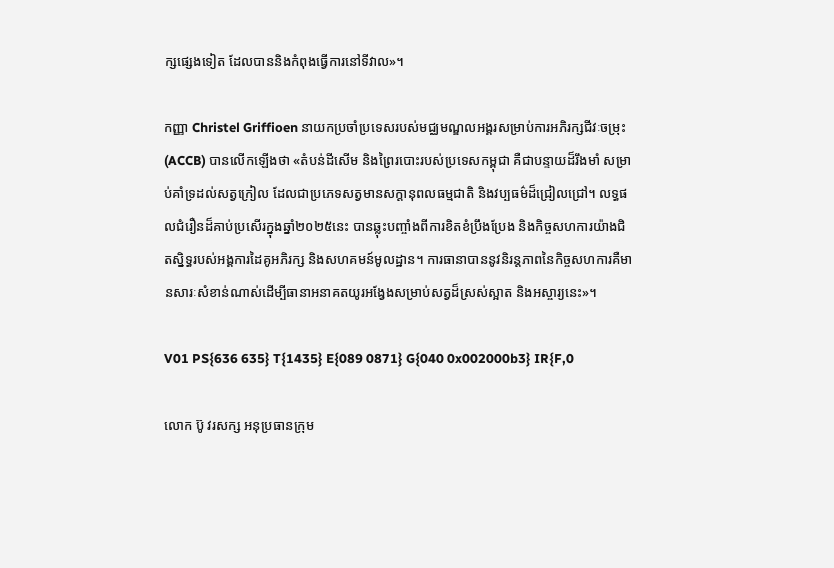ក្សផ្សេងទៀត ដែលបាននិងកំពុងធ្វើការនៅទីវាល»។

កញ្ញា Christel Griffioen នាយកប្រចាំប្រទេសរបស់មជ្ឈមណ្ឌលអង្គរសម្រាប់ការអភិរក្សជីវៈចម្រុះ (ACCB) បានលើកឡើងថា «តំបន់ដីសើម និងព្រៃរបោះរបស់ប្រទេសកម្ពុជា គឺជាបន្ទាយដ៏រឹងមាំ សម្រាប់គាំទ្រដល់សត្វក្រៀល ដែលជាប្រភេទសត្វមានសក្តានុពលធម្មជាតិ និងវប្បធម៌ដ៏ជ្រៀលជ្រៅ។ លទ្ធផលជំរឿនដ៏គាប់ប្រសើរក្នុងឆ្នាំ២០២៥នេះ បានឆ្លុះបញ្ចាំងពីការខិតខំប្រឹងប្រែង និងកិច្ចសហការយ៉ាងជិតស្និទ្ធរបស់អង្គការដៃគូអភិរក្ស និងសហគមន៍មូលដ្ឋាន។ ការធានាបាននូវនិរន្តភាពនៃកិច្ចសហការគឺមានសារៈសំខាន់ណាស់ដើម្បីធានាអនាគតយូរអង្វែងសម្រាប់សត្វដ៏ស្រស់ស្អាត និងអស្ចារ្យនេះ»។

V01 PS{636 635} T{1435} E{089 0871} G{040 0x002000b3} IR{F,0

លោក ប៊ូ វរសក្ស អនុប្រធានក្រុម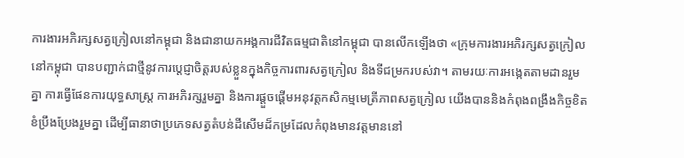ការងារអភិរក្សសត្វក្រៀលនៅកម្ពុជា និងជានាយកអង្គការជីវិតធម្មជាតិនៅកម្ពុជា បានលើកឡើងថា «ក្រុមការងារអភិរក្សសត្វក្រៀលនៅកម្ពុជា បានបញ្ជាក់ជាថ្មីនូវការប្តេជ្ញាចិត្តរបស់ខ្លួនក្នុងកិច្ចការពារសត្វក្រៀល និងទីជម្រករបស់វា។ តាមរយៈការអង្កេតតាមដានរួមគ្នា ការធ្វើផែនការយុទ្ធសាស្រ្ត ការអភិរក្សរួមគ្នា និងការផ្តួចផ្តើមអនុវត្តកសិកម្មមេត្រីភាពសត្វក្រៀល យើងបាននិងកំពុងពង្រឹងកិច្ចខិតខំប្រឹងប្រែងរួមគ្នា ដើម្បីធានាថាប្រភេទសត្វតំបន់ដីសើមដ៏កម្រដែលកំពុងមានវត្តមាននៅ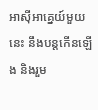អាស៊ីអាគ្នេយ៍មួយនេះ នឹងបន្តកើនឡើង និងរួម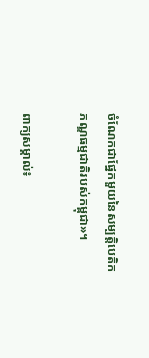ចំណែកជាផ្នែកមួយនៃសម្បត្តិបេតិកភណ្ឌធម្មជាតិរបស់កម្ពុជា»។

ពាក្យសម្គាល់៖